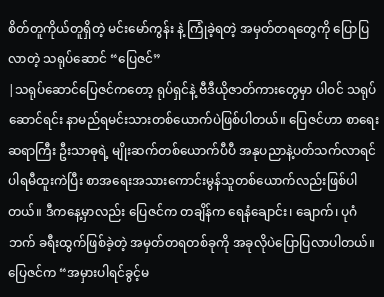စိတ်တူကိုယ်တူရှိတဲ့ မင်းမော်ကွန်း နဲ့ ကြုံခဲ့ရတဲ့ အမှတ်တရတွေကို ပြောပြလာတဲ့ သရုပ်ဆောင် “ပြေဇင်”
|သရုပ်ဆောင်ပြေဇင်ကတော့ ရုပ်ရှင်နဲ့ ဗီဒီယိုဇာတ်ကားတွေမှာ ပါဝင် သရုပ်ဆောင်ရင်း နာမည်ရမင်းသားတစ်ယောက်ပဲဖြစ်ပါတယ်။ ပြေဇင်ဟာ စာရေးဆရာကြီး ဦးသာဓုရဲ့ မျိုးဆက်တစ်ယောက်ပီပီ အနုပညာနဲ့ပတ်သက်လာရင် ပါရမီထူးကဲပြီး စာအရေးအသားကောင်းမွန်သူတစ်ယောက်လည်းဖြစ်ပါတယ်။ ဒီကနေ့မှာလည်း ပြေဇင်က တချိန်က ရေနံချောင်း၊ ချောက်၊ ပုဂံဘက် ခရီးထွက်ဖြစ်ခဲ့တဲ့ အမှတ်တရတစ်ခုကို အခုလိုပဲပြောပြလာပါတယ်။
ပြေဇင်က “အမှားပါရင်ခွင့်မ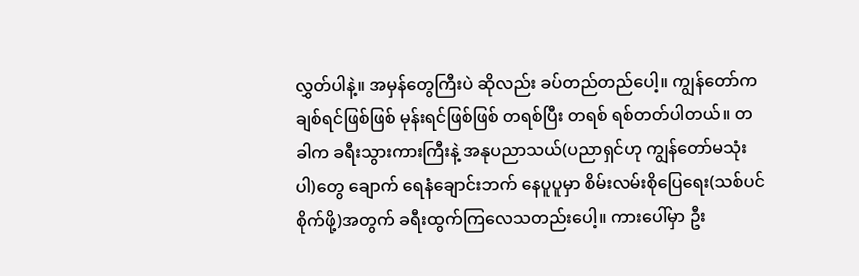လွှတ်ပါနဲ့။ အမှန်တွေကြီးပဲ ဆိုလည်း ခပ်တည်တည်ပေါ့။ ကျွန်တော်ကချစ်ရင်ဖြစ်ဖြစ် မုန်းရင်ဖြစ်ဖြစ် တရစ်ပြီး တရစ် ရစ်တတ်ပါတယ်။ တခါက ခရီးသွားကားကြီးနဲ့ အနုပညာသယ်(ပညာရှင်ဟု ကျွန်တော်မသုံးပါ)တွေ ချောက် ရေနံချောင်းဘက် နေပူပူမှာ စိမ်းလမ်းစိုပြေရေး(သစ်ပင်စိုက်ဖို့)အတွက် ခရီးထွက်ကြလေသတည်းပေါ့။ ကားပေါ်မှာ ဦး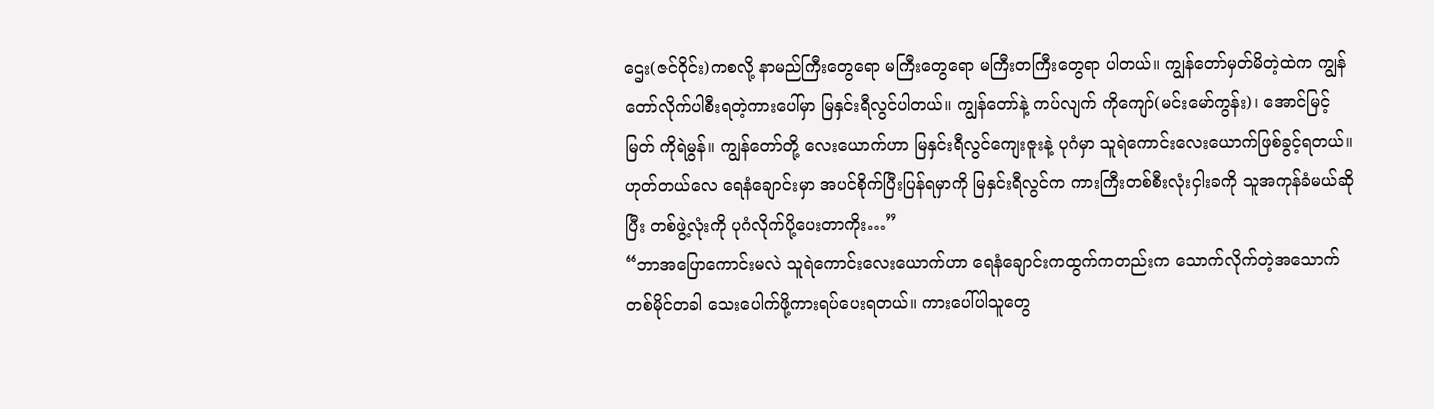ဌေး(ဇင်ဝိုင်း)ကစလို့ နာမည်ကြီးတွေရော မကြီးတွေရော မကြီးတကြီးတွေရာ ပါတယ်။ ကျွန်တော်မှတ်မိတဲ့ထဲက ကျွန်တော်လိုက်ပါစီးရတဲ့ကားပေါ်မှာ မြနှင်းရီလွင်ပါတယ်။ ကျွန်တော်နဲ့ ကပ်လျက် ကိုကျော်(မင်းမော်ကွန်း)၊ အောင်မြင့်မြတ် ကိုရဲမွန်။ ကျွန်တော်တို့ လေးယောက်ဟာ မြနှင်းရီလွင်ကျေးဇူးနဲ့ ပုဂံမှာ သူရဲကောင်းလေးယောက်ဖြစ်ခွင့်ရတယ်။ ဟုတ်တယ်လေ ရေနံချောင်းမှာ အပင်စိုက်ပြီးပြန်ရမှာကို မြနှင်းရီလွင်က ကားကြီးတစ်စီးလုံးငှါးခကို သူအကုန်ခံမယ်ဆိုပြီး တစ်ဖွဲ့လုံးကို ပုဂံလိုက်ပို့ပေးတာကိုး…”
“ဘာအပြောကောင်းမလဲ သူရဲကောင်းလေးယောက်ဟာ ရေနံချောင်းကထွက်ကတည်းက သောက်လိုက်တဲ့အသောက် တစ်မိုင်တခါ သေးပေါက်ဖို့ကားရပ်ပေးရတယ်။ ကားပေါ်ပါသူတွေ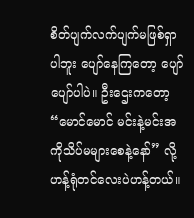စိတ်ပျက်လက်ပျက်မဖြစ်ရှာပါဘူး ပျော်နေကြတော့ ပျော်ပျော်ပါပဲ။ ဦးဌေးကတော့ “မောင်မောင် မင်းနဲ့မင်းအကိုသိပ်မများစေနဲ့နော်” လို့ ဟန့်ရုံတင်လေးပဲဟန့်တယ်။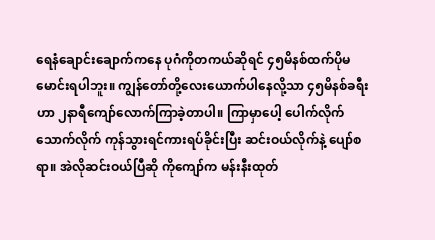ရေနံချောင်းချောက်ကနေ ပုဂံကိုတကယ်ဆိုရင် ၄၅မိနစ်ထက်ပိုမမောင်းရပါဘူး။ ကျွန်တော်တို့လေးယောက်ပါနေလို့သာ ၄၅မိနစ်ခရီးဟာ ၂နာရီကျော်လောက်ကြာခဲ့တာပါ။ ကြာမှာပေါ့ ပေါက်လိုက်သောက်လိုက် ကုန်သွားရင်ကားရပ်ခိုင်းပြီး ဆင်းဝယ်လိုက်နဲ့ ပျော်စရာ။ အဲလိုဆင်းဝယ်ပြီဆို ကိုကျော်က မန်းနီးထုတ်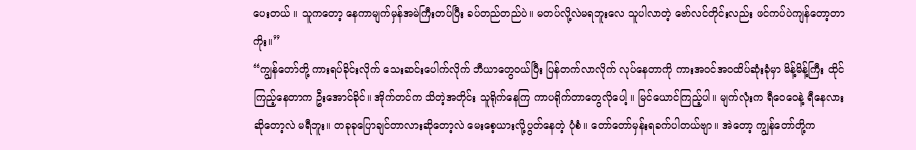ပေးတယ် ။ သူကတော့ နေကာမျက်မှန်အမဲကြီးတပ်ပြီး ခပ်တည်တည်ပဲ။ မတပ်လို့လဲမရဘူးလေ သူပါလာတဲ့ ဗော်လင်တိုင်းလည်း ဖင်ကပ်ပဲကျန်တော့တာကိုး။”
“ကျွန်တော်တို့ ကားရပ်ခိုင်းလိုက် သေးဆင်းပေါက်လိုက် ဘီယာတွေဝယ်ပြီး ပြန်တက်လာလိုက် လုပ်နေတာကို ကားအဝင်အဝထိပ်ဆုံးခုံမှာ မိန့်မိန့်ကြီး ထိုင်ကြည့်နေတာက ဦးအောင်ခိုင်။ အိုက်တင်က သိတဲ့အတိုင်း သူရိုက်နေကြ ကာပရိုက်တာတွေလိုပေါ့ ။ မြင်ယောင်ကြည့်ပါ။ မျက်လုံးက ရီဝေဝေနဲ့ ရီနေလားဆိုတော့လဲ မရီဘူး။ တခုခုပြောချင်တာလားဆိုတော့လဲ မေးစေ့ယားလို့ပွတ်နေတဲ့ ပုံစံ။ တော်တော်မှန်းရခက်ပါတယ်ဗျာ။ အဲတော့ ကျွန်တော်တို့က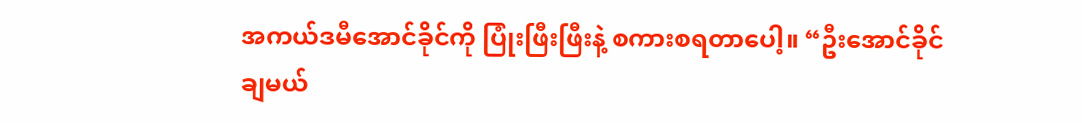အကယ်ဒမီအောင်ခိုင်ကို ပြုံးဖြီးဖြီးနဲ့ စကားစရတာပေါ့။ “ဦးအောင်ခိုင် ချမယ်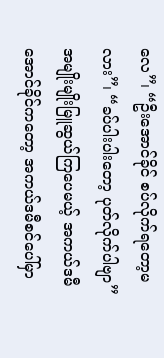လေ”၊ “ဦးအောင်ခိုင် စပ်လိုက်ရတော့မလား”၊ “ခပ်ပါးပါးတော့ ပုတ်လိုက်ပါဗျာ” အမျိုးမျိုးမြူဆွယ်ကြပေမယ့် အကယ်ဒမီအောင်ခိုင်ကတော့ အကယ်ဒမီစင်ပေါ်မှာ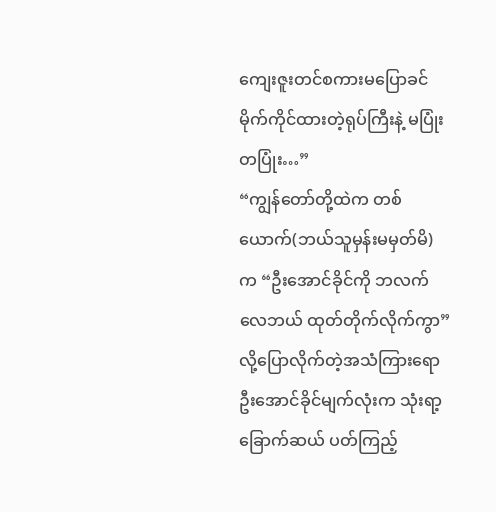ကျေးဇူးတင်စကားမပြောခင် မိုက်ကိုင်ထားတဲ့ရုပ်ကြီးနဲ့ မပြုံးတပြုံး…”
“ကျွန်တော်တို့ထဲက တစ်ယောက်(ဘယ်သူမှန်းမမှတ်မိ) က “ဦးအောင်ခိုင်ကို ဘလက်လေဘယ် ထုတ်တိုက်လိုက်ကွာ” လို့ပြောလိုက်တဲ့အသံကြားရော ဦးအောင်ခိုင်မျက်လုံးက သုံးရာ့ခြောက်ဆယ် ပတ်ကြည့်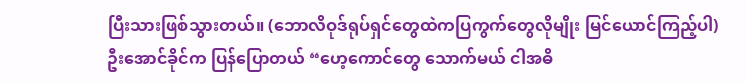ပြီးသားဖြစ်သွားတယ်။ (ဘောလိဝုဒ်ရုပ်ရှင်တွေထဲကပြကွက်တွေလိုမျိုး မြင်ယောင်ကြည့်ပါ) ဦးအောင်ခိုင်က ပြန်ပြောတယ် “ဟေ့ကောင်တွေ သောက်မယ် ငါအဓိ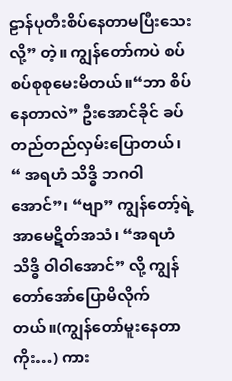ဠာန်ပုတီးစိပ်နေတာမပြီးသေးလို့” တဲ့။ ကျွန်တော်ကပဲ စပ်စပ်စုစုမေးမိတယ်။“ဘာ စိပ်နေတာလဲ” ဦးအောင်ခိုင် ခပ်တည်တည်လှမ်းပြောတယ်၊ “ အရဟံ သိဒ္ဓိ ဘဂဝါအောင်”၊ “ဗျာ” ကျွန်တော့်ရဲ့ အာမေဋိတ်အသံ၊ “အရဟံ သိဒ္ဓိ ဝါဝါအောင်” လို့ ကျွန်တော်အော်ပြောမိလိုက်တယ်။(ကျွန်တော်မူးနေတာကိုး…) ကား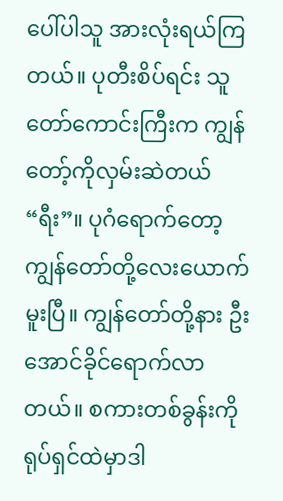ပေါ်ပါသူ အားလုံးရယ်ကြတယ်။ ပုတီးစိပ်ရင်း သူတော်ကောင်းကြီးက ကျွန်တော့်ကိုလှမ်းဆဲတယ် “ရီး”။ ပုဂံရောက်တော့ ကျွန်တော်တို့လေးယောက်မူးပြီ။ ကျွန်တော်တို့နား ဦးအောင်ခိုင်ရောက်လာတယ်။ စကားတစ်ခွန်းကို ရုပ်ရှင်ထဲမှာဒါ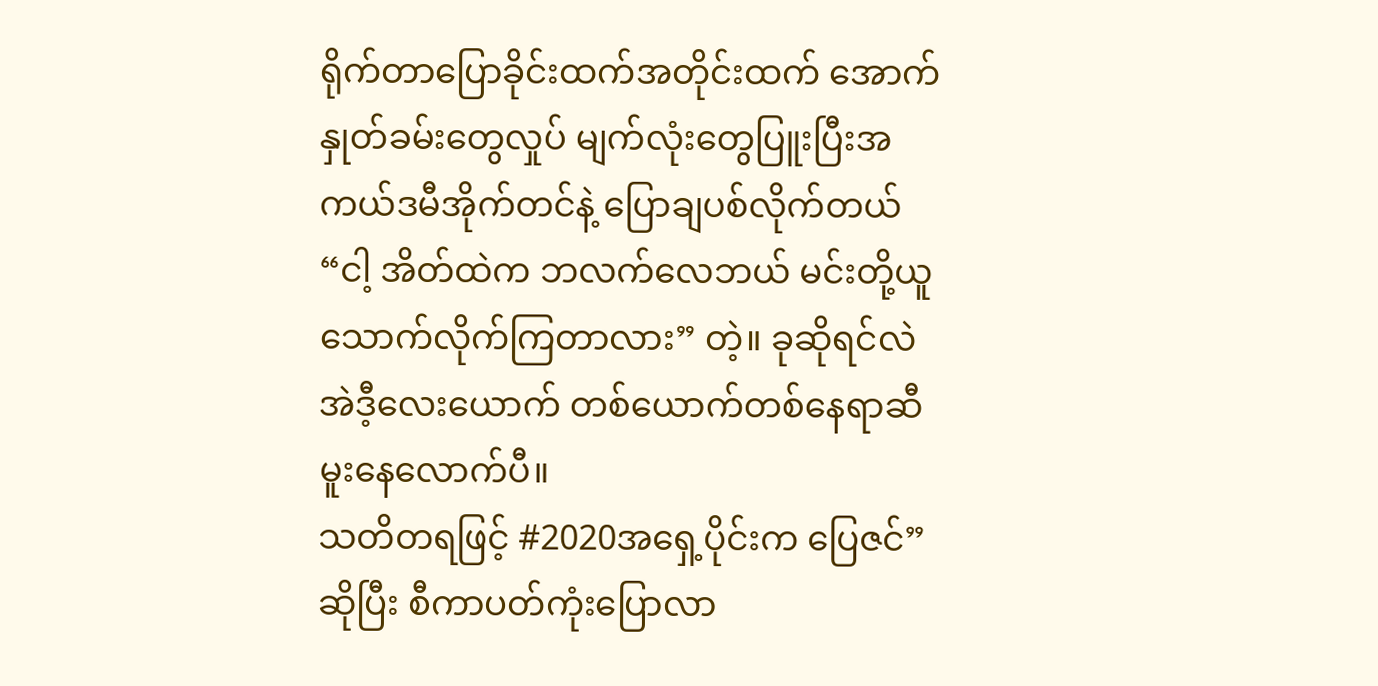ရိုက်တာပြောခိုင်းထက်အတိုင်းထက် အောက်နှုတ်ခမ်းတွေလှုပ် မျက်လုံးတွေပြူးပြီးအကယ်ဒမီအိုက်တင်နဲ့ ပြောချပစ်လိုက်တယ် “ငါ့ အိတ်ထဲက ဘလက်လေဘယ် မင်းတို့ယူသောက်လိုက်ကြတာလား” တဲ့။ ခုဆိုရင်လဲ အဲဒီ့လေးယောက် တစ်ယောက်တစ်နေရာဆီ မူးနေလောက်ပီ။
သတိတရဖြင့် #2020အရှေ့ပိုင်းက ပြေဇင်”ဆိုပြီး စီကာပတ်ကုံးပြောလာ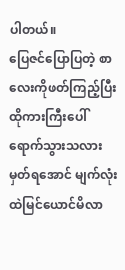ပါတယ်။
ပြေဇင်ပြောပြတဲ့ စာလေးကိုဖတ်ကြည့်ပြီး ထိုကားကြီးပေါ်ရောက်သွားသလားမှတ်ရအောင် မျက်လုံးထဲမြင်ယောင်မိလာ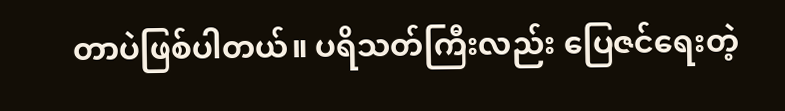တာပဲဖြစ်ပါတယ်။ ပရိသတ်ကြီးလည်း ပြေဇင်ရေးတဲ့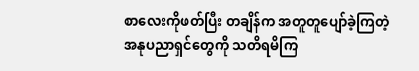စာလေးကိုဖတ်ပြီး တချိန်က အတူတူပျော်ခဲ့ကြတဲ့ အနုပညာရှင်တွေကို သတိရမိကြ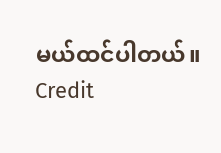မယ်ထင်ပါတယ်။
Credit